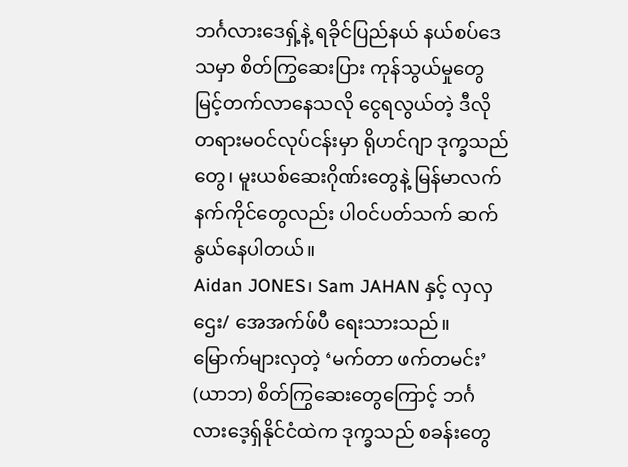ဘင်္ဂလားဒေရှ့်နဲ့ ရခိုင်ပြည်နယ် နယ်စပ်ဒေသမှာ စိတ်ကြွဆေးပြား ကုန်သွယ်မှုတွေ မြင့်တက်လာနေသလို ငွေရလွယ်တဲ့ ဒီလိုတရားမဝင်လုပ်ငန်းမှာ ရိုဟင်ဂျာ ဒုက္ခသည်တွေ၊ မူးယစ်ဆေးဂိုဏ်းတွေနဲ့ မြန်မာလက်နက်ကိုင်တွေလည်း ပါဝင်ပတ်သက် ဆက်နွယ်နေပါတယ်။
Aidan JONES၊ Sam JAHAN နှင့် လှလှဌေး/ အေအက်ဖ်ပီ ရေးသားသည်။
မြောက်များလှတဲ့ ‘မက်တာ ဖက်တမင်း’ (ယာဘ) စိတ်ကြွဆေးတွေကြောင့် ဘင်္ဂလားဒေ့ရှ်နိုင်ငံထဲက ဒုက္ခသည် စခန်းတွေ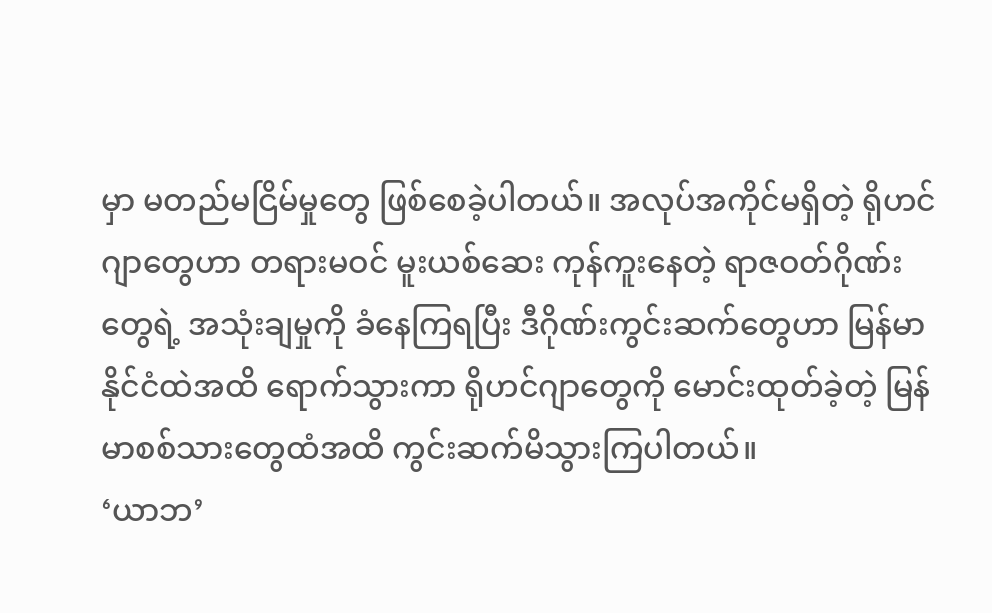မှာ မတည်မငြိမ်မှုတွေ ဖြစ်စေခဲ့ပါတယ်။ အလုပ်အကိုင်မရှိတဲ့ ရိုဟင်ဂျာတွေဟာ တရားမဝင် မူးယစ်ဆေး ကုန်ကူးနေတဲ့ ရာဇဝတ်ဂိုဏ်းတွေရဲ့ အသုံးချမှုကို ခံနေကြရပြီး ဒီဂိုဏ်းကွင်းဆက်တွေဟာ မြန်မာနိုင်ငံထဲအထိ ရောက်သွားကာ ရိုဟင်ဂျာတွေကို မောင်းထုတ်ခဲ့တဲ့ မြန်မာစစ်သားတွေထံအထိ ကွင်းဆက်မိသွားကြပါတယ်။
‘ယာဘ’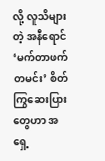လို့ လူသိများတဲ့ အနီရောင် ‘မက်တာဖက်တမင်း’ စိတ်ကြွဆေးပြားတွေဟာ အရှေ့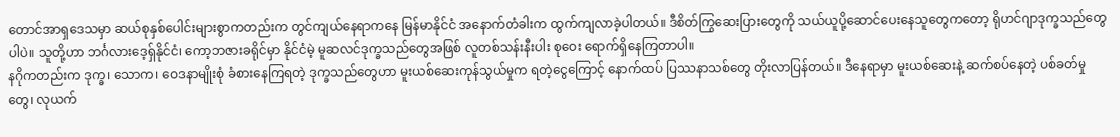တောင်အာရှဒေသမှာ ဆယ်စုနှစ်ပေါင်းများစွာကတည်းက တွင်ကျယ်နေရာကနေ မြန်မာနိုင်ငံ အနောက်တံခါးက ထွက်ကျလာခဲ့ပါတယ်။ ဒီစိတ်ကြွဆေးပြားတွေကို သယ်ယူပို့ဆောင်ပေးနေသူတွေကတော့ ရိုဟင်ဂျာဒုက္ခသည်တွေပါပဲ။ သူတို့ဟာ ဘင်္ဂလားဒေ့ရှ်နိုင်ငံ၊ ကော့ဘဇားခရိုင်မှာ နိုင်ငံမဲ့ မူဆလင်ဒုက္ခသည်တွေအဖြစ် လူတစ်သန်းနီးပါး စုဝေး ရောက်ရှိနေကြတာပါ။
နဂိုကတည်းက ဒုက္ခ၊ သောက၊ ဝေဒနာမျိုးစုံ ခံစားနေကြရတဲ့ ဒုက္ခသည်တွေဟာ မူးယစ်ဆေးကုန်သွယ်မှုက ရတဲ့ငွေကြောင့် နောက်ထပ် ပြဿနာသစ်တွေ တိုးလာပြန်တယ်။ ဒီနေရာမှာ မူးယစ်ဆေးနဲ့ ဆက်စပ်နေတဲ့ ပစ်ခတ်မှုတွေ၊ လုယက်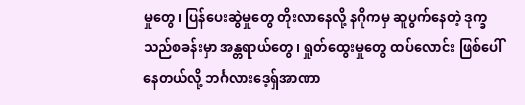မှုတွေ၊ ပြန်ပေးဆွဲမှုတွေ တိုးလာနေလို့ နဂိုကမှ ဆူပွက်နေတဲ့ ဒုက္ခသည်စခန်းမှာ အန္တရာယ်တွေ၊ ရှုတ်ထွေးမှုတွေ ထပ်လောင်း ဖြစ်ပေါ်နေတယ်လို့ ဘင်္ဂလားဒေ့ရှ်အာဏာ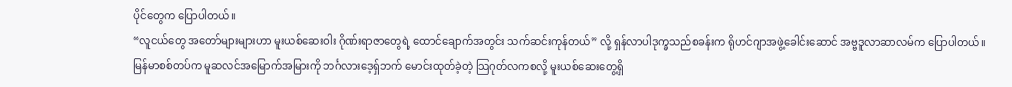ပိုင်တွေက ပြောပါတယ်။
“လူငယ်တွေ အတော်များများဟာ မူးယစ်ဆေးဝါး ဂိုဏ်းရာဇာတွေရဲ့ ထောင်ချောက်အတွင်း သက်ဆင်းကုန်တယ်” လို့ ရှန်လာပါဒုက္ခသည်စခန်းက ရိုဟင်ဂျာအဖွဲ့ခေါင်းဆောင် အဗ္ဗဒူလာဆာလမ်က ပြောပါတယ်။
မြန်မာစစ်တပ်က မူဆလင်အမြောက်အမြားကို ဘင်္ဂလားဒေ့ရှ်ဘက် မောင်းထုတ်ခဲ့တဲ့ သြဂုတ်လကစလို့ မူးယစ်ဆေးတွေ့ရှိ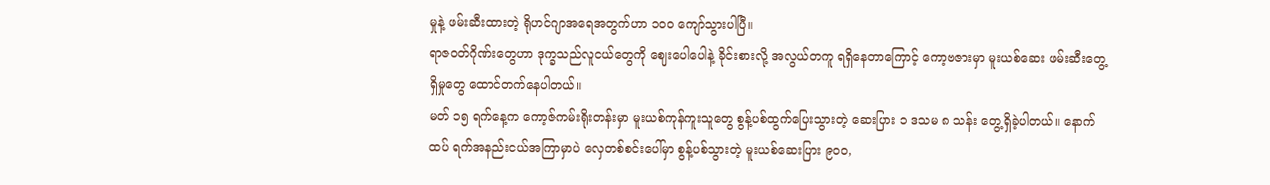မှုနဲ့ ဖမ်းဆီးထားတဲ့ ရိုဟင်ဂျာအရေအတွက်ဟာ ၁၀၀ ကျော်သွားပါပြီ။
ရာဇဝတ်ဂိုဏ်းတွေဟာ ဒုက္ခသည်လူငယ်တွေကို ဈေးပေါပေါနဲ့ ခိုင်းစားလို့ အလွယ်တကူ ရရှိနေတာကြောင့် ကော့ဗဇားမှာ မူးယစ်ဆေး ဖမ်းဆီးတွေ့ရှိမှုတွေ ထောင်တက်နေပါတယ်။
မတ် ၁၅ ရက်နေ့က ကော့ဇ်ကမ်းရိုးတန်းမှာ မူးယစ်ကုန်ကူးသူတွေ စွန့်ပစ်ထွက်ပြေးသွားတဲ့ ဆေးပြား ၁ ဒသမ ၈ သန်း တွေ့ရှိခဲ့ပါတယ်။ နောက်ထပ် ရက်အနည်းငယ်အကြာမှာပဲ လှေတစ်စင်းပေါ်မှာ စွန့်ပစ်သွားတဲ့ မူးယစ်ဆေးပြား ၉၀၀,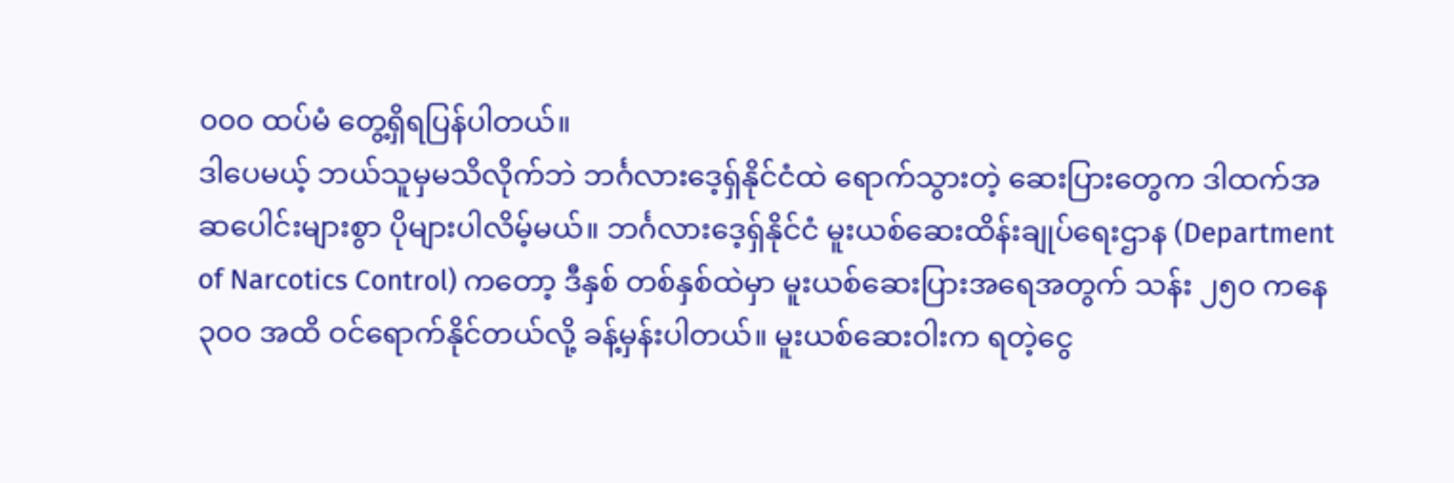၀၀၀ ထပ်မံ တွေ့ရှိရပြန်ပါတယ်။
ဒါပေမယ့် ဘယ်သူမှမသိလိုက်ဘဲ ဘင်္ဂလားဒေ့ရှ်နိုင်ငံထဲ ရောက်သွားတဲ့ ဆေးပြားတွေက ဒါထက်အဆပေါင်းများစွာ ပိုများပါလိမ့်မယ်။ ဘင်္ဂလားဒေ့ရှ်နိုင်ငံ မူးယစ်ဆေးထိန်းချုပ်ရေးဌာန (Department of Narcotics Control) ကတော့ ဒီနှစ် တစ်နှစ်ထဲမှာ မူးယစ်ဆေးပြားအရေအတွက် သန်း ၂၅၀ ကနေ ၃၀၀ အထိ ဝင်ရောက်နိုင်တယ်လို့ ခန့်မှန်းပါတယ်။ မူးယစ်ဆေးဝါးက ရတဲ့ငွေ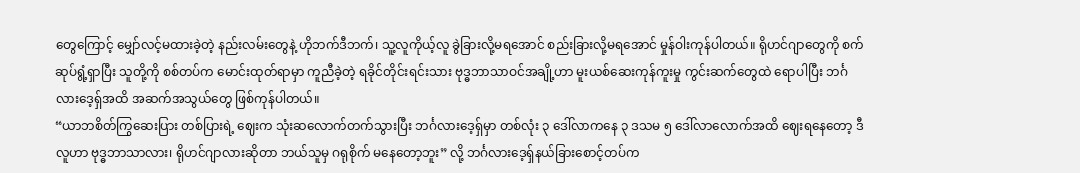တွေကြောင့် မျှော်လင့်မထားခဲ့တဲ့ နည်းလမ်းတွေနဲ့ ဟိုဘက်ဒီဘက်၊ သူ့လူကိုယ့်လူ ခွဲခြားလို့မရအောင် စည်းခြားလို့မရအောင် မှုန်ဝါးကုန်ပါတယ်။ ရိုဟင်ဂျာတွေကို စက်ဆုပ်ရွံ့ရှာပြီး သူတို့ကို စစ်တပ်က မောင်းထုတ်ရာမှာ ကူညီခဲ့တဲ့ ရခိုင်တိုင်းရင်းသား ဗုဒ္ဓဘာသာဝင်အချို့ဟာ မူးယစ်ဆေးကုန်ကူးမှု ကွင်းဆက်တွေထဲ ရောပါပြီး ဘင်္ဂလားဒေ့ရှ်အထိ အဆက်အသွယ်တွေ ဖြစ်ကုန်ပါတယ်။
“ယာဘစိတ်ကြွဆေးပြား တစ်ပြားရဲ့ ဈေးက သုံးဆလောက်တက်သွားပြီး ဘင်္ဂလားဒေ့ရှ်မှာ တစ်လုံး ၃ ဒေါ်လာကနေ ၃ ဒသမ ၅ ဒေါ်လာလောက်အထိ ဈေးရနေတော့ ဒီလူဟာ ဗုဒ္ဓဘာသာလား၊ ရိုဟင်ဂျာလားဆိုတာ ဘယ်သူမှ ဂရုစိုက် မနေတော့ဘူး” လို့ ဘင်္ဂလားဒေ့ရှ်နယ်ခြားစောင့်တပ်က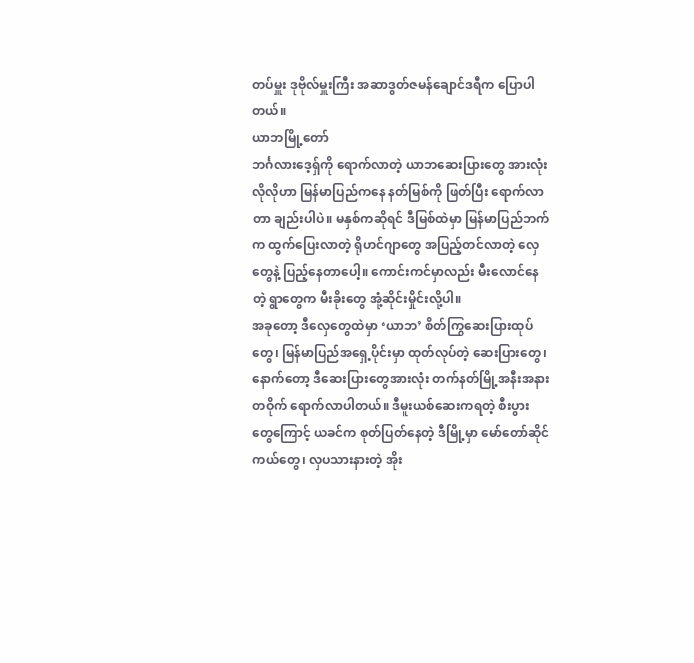တပ်မှူး ဒုဗိုလ်မှူးကြီး အဆာဒွတ်ဇမန်ချောင်ဒရီက ပြောပါတယ်။
ယာဘမြို့တော်
ဘင်္ဂလားဒေ့ရှ်ကို ရောက်လာတဲ့ ယာဘဆေးပြားတွေ အားလုံးလိုလိုဟာ မြန်မာပြည်ကနေ နတ်မြစ်ကို ဖြတ်ပြီး ရောက်လာတာ ချည်းပါပဲ။ မနှစ်ကဆိုရင် ဒီမြစ်ထဲမှာ မြန်မာပြည်ဘက်က ထွက်ပြေးလာတဲ့ ရိုဟင်ဂျာတွေ အပြည့်တင်လာတဲ့ လှေတွေနဲ့ ပြည့်နေတာပေါ့။ ကောင်းကင်မှာလည်း မီးလောင်နေတဲ့ ရွာတွေက မီးခိုးတွေ အုံ့ဆိုင်းမှိုင်းလို့ပါ။
အခုတော့ ဒီလှေတွေထဲမှာ ‘ယာဘ’ စိတ်ကြွဆေးပြားထုပ်တွေ၊ မြန်မာပြည်အရှေ့ပိုင်းမှာ ထုတ်လုပ်တဲ့ ဆေးပြားတွေ၊ နောက်တော့ ဒီဆေးပြားတွေအားလုံး တက်နတ်မြို့အနီးအနားတဝိုက် ရောက်လာပါတယ်။ ဒီမူးယစ်ဆေးကရတဲ့ စီးပွားတွေကြောင့် ယခင်က စုတ်ပြတ်နေတဲ့ ဒီမြို့မှာ မော်တော်ဆိုင်ကယ်တွေ၊ လှပသားနားတဲ့ အိုး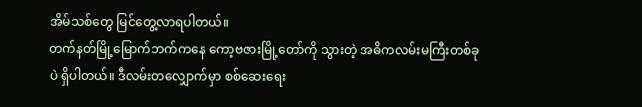အိမ်သစ်တွေ မြင်တွေ့လာရပါတယ်။
တက်နတ်မြို့မြောက်ဘက်ကနေ ကော့ဗဇားမြို့တော်ကို သွားတဲ့ အဓိကလမ်းမကြီးတစ်ခုပဲ ရှိပါတယ်။ ဒီလမ်းတလျှောက်မှာ စစ်ဆေးရေး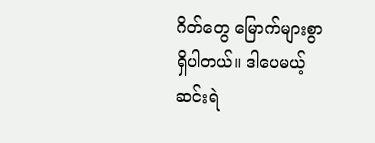ဂိတ်တွေ မြောက်များစွာ ရှိပါတယ်။ ဒါပေမယ့် ဆင်းရဲ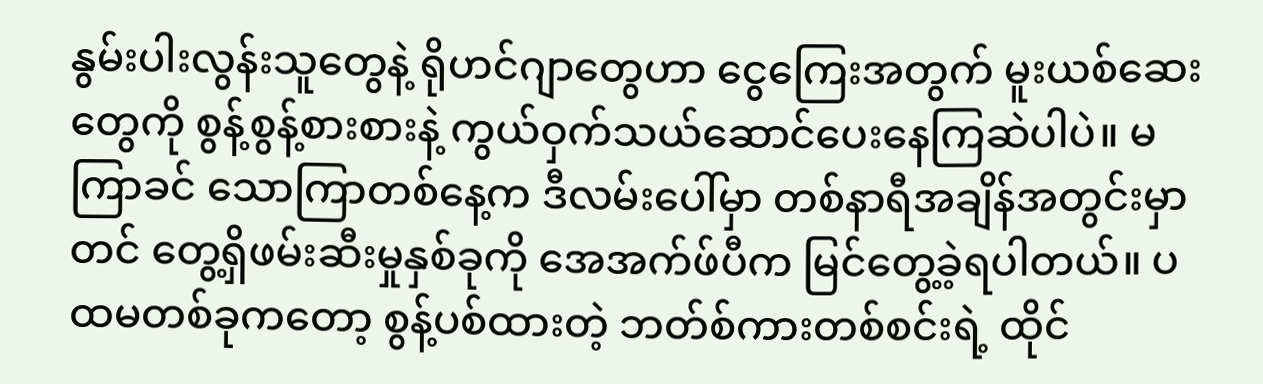နွမ်းပါးလွန်းသူတွေနဲ့ ရိုဟင်ဂျာတွေဟာ ငွေကြေးအတွက် မူးယစ်ဆေးတွေကို စွန့်စွန့်စားစားနဲ့ ကွယ်ဝှက်သယ်ဆောင်ပေးနေကြဆဲပါပဲ။ မကြာခင် သောကြာတစ်နေ့က ဒီလမ်းပေါ်မှာ တစ်နာရီအချိန်အတွင်းမှာတင် တွေ့ရှိဖမ်းဆီးမှုနှစ်ခုကို အေအက်ဖ်ပီက မြင်တွေ့ခဲ့ရပါတယ်။ ပထမတစ်ခုကတော့ စွန့်ပစ်ထားတဲ့ ဘတ်စ်ကားတစ်စင်းရဲ့ ထိုင်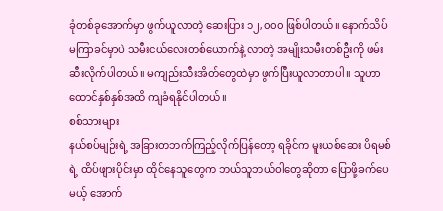ခုံတစ်ခုအောက်မှာ ဖွက်ယူလာတဲ့ ဆေးပြား ၁၂,၀၀၀ ဖြစ်ပါတယ်။ နောက်သိပ်မကြာခင်မှာပဲ သမီးငယ်လေးတစ်ယောက်နဲ့ လာတဲ့ အမျိုးသမီးတစ်ဦးကို ဖမ်းဆီးလိုက်ပါတယ်။ မကျည်းသီးအိတ်တွေထဲမှာ ဖွက်ပြီးယူလာတာပါ။ သူဟာ ထောင်နှစ်နှစ်အထိ ကျခံရနိုင်ပါတယ်။
စစ်သားများ
နယ်စပ်မျဉ်းရဲ့ အခြားတဘက်ကြည့်လိုက်ပြန်တော့ ရခိုင်က မူးယစ်ဆေး ပိရမစ်ရဲ့ ထိပ်ဖျားပိုင်းမှာ ထိုင်နေသူတွေက ဘယ်သူဘယ်ဝါတွေဆိုတာ ပြောဖို့ခက်ပေမယ့် အောက်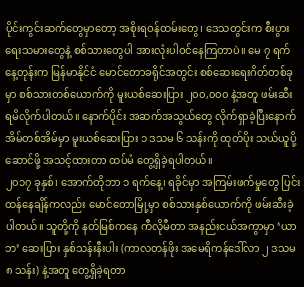ပိုင်းကွင်းဆက်တွေမှာတော့ အစိုးရဝန်ထမ်းတွေ၊ ဒေသတွင်းက စီးပွားရေးသမားတွေနဲ့ စစ်သားတွေပါ အားလုံးပါဝင်နေကြတာပဲ။ မေ ၇ ရက်နေ့တုန်းက မြန်မာနိုင်ငံ မောင်တောခရိုင်အတွင်း စစ်ဆေးရေးဂိတ်တစ်ခုမှာ စစ်သားတစ်ယောက်ကို မူးယစ်ဆေးပြား ၂၀၀,၀၀၀ နဲ့အတူ ဖမ်းဆီး ရမိလိုက်ပါတယ်။ နောက်ပိုင်း အဆက်အသွယ်တွေ လိုက်ရှာခဲ့ပြီးနောက် အိမ်တစ်အိမ်မှာ မူးယစ်ဆေးပြား ၁ ဒသမ ၆ သန်းကို ထုတ်ပိုး သယ်ယူပို့ဆောင်ဖို့ အသင့်ထားတာ ထပ်မံ တွေ့ရှိခဲ့ရပါတယ်။
၂၀၁၇ ခုနှစ်၊ အောက်တိုဘာ ၁ ရက်နေ့၊ ရခိုင်မှာ အကြမ်းဖက်မှုတွေ ပြင်းထန်နေချိန်ကလည်း မောင်တောမြို့မှာ စစ်သားနှစ်ယောက်ကို ဖမ်းဆီးခဲ့ပါတယ်။ သူတို့ကို နတ်မြစ်ကနေ ကီလိုမီတာ အနည်းငယ်အကွာမှာ ‘ယာဘ’ ဆေးပြား နှစ်သန်းနီးပါး (ကာလတန်ဖိုး အမေရိကန်ဒေါ်လာ ၂ ဒသမ ၈ သန်း) နဲ့အတူ တွေ့ရှိခဲ့ရတာ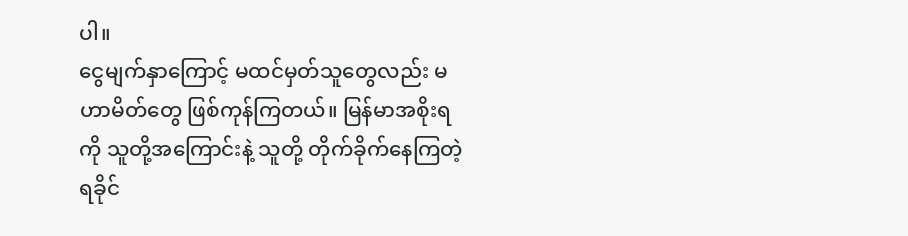ပါ။
ငွေမျက်နှာကြောင့် မထင်မှတ်သူတွေလည်း မဟာမိတ်တွေ ဖြစ်ကုန်ကြတယ်။ မြန်မာအစိုးရကို သူတို့အကြောင်းနဲ့ သူတို့ တိုက်ခိုက်နေကြတဲ့ ရခိုင်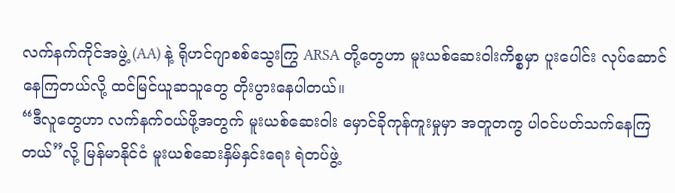လက်နက်ကိုင်အဖွဲ့ (AA) နဲ့ ရိုဟင်ဂျာစစ်သွေးကြွ ARSA တို့တွေဟာ မူးယစ်ဆေးဝါးကိစ္စမှာ ပူးပေါင်း လုပ်ဆောင်နေကြတယ်လို့ ထင်မြင်ယူဆသူတွေ တိုးပွားနေပါတယ်။
“ဒီလူတွေဟာ လက်နက်ဝယ်ဖို့အတွက် မူးယစ်ဆေးဝါး မှောင်ခိုကုန်ကူးမှုမှာ အတူတကွ ပါဝင်ပတ်သက်နေကြတယ်”လို့ မြန်မာနိုင်ငံ မူးယစ်ဆေးနှိမ်နှင်းရေး ရဲတပ်ဖွဲ့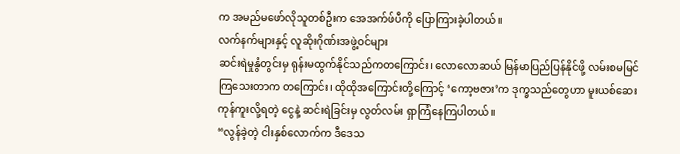က အမည်မဖော်လိုသူတစ်ဦးက အေအက်ဖ်ပီကို ပြောကြားခဲ့ပါတယ်။
လက်နက်များနှင့် လူဆိုးဂိုဏ်းအဖွဲ့ဝင်များ
ဆင်းရဲမှုနွံတွင်းမှ ရုန်းမထွက်နိုင်သည်ကတကြောင်း၊ လောလောဆယ် မြန်မာပြည်ပြန်နိုင်ဖို့ လမ်းစမမြင်ကြသေးတာက တကြောင်း၊ ထိုထိုအကြောင်းတို့ကြောင့် ‘ကော့ဗဇား’က ဒုက္ခသည်တွေဟာ မူးယစ်ဆေးကုန်ကူးလို့ရတဲ့ ငွေနဲ့ ဆင်းရဲခြင်းမှ လွတ်လမ်း ရှာကြံနေကြပါတယ်။
“လွန်ခဲ့တဲ့ ငါးနှစ်လောက်က ဒီဒေသ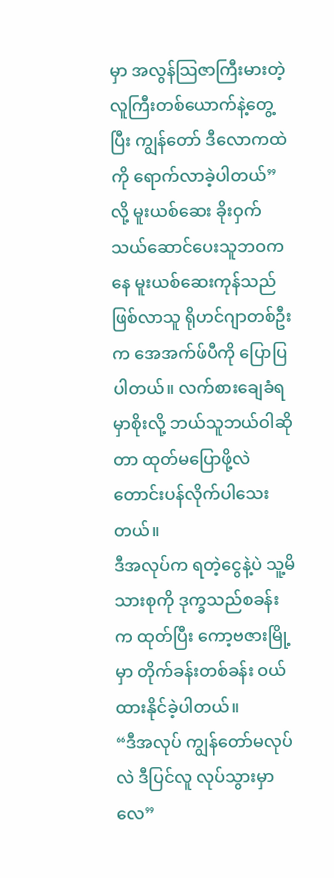မှာ အလွန်သြဇာကြီးမားတဲ့ လူကြီးတစ်ယောက်နဲ့တွေ့ပြီး ကျွန်တော် ဒီလောကထဲကို ရောက်လာခဲ့ပါတယ်” လို့ မူးယစ်ဆေး ခိုးဝှက်သယ်ဆောင်ပေးသူဘဝကနေ မူးယစ်ဆေးကုန်သည်ဖြစ်လာသူ ရိုဟင်ဂျာတစ်ဦးက အေအက်ဖ်ပီကို ပြောပြပါတယ်။ လက်စားချေခံရမှာစိုးလို့ ဘယ်သူဘယ်ဝါဆိုတာ ထုတ်မပြောဖို့လဲ တောင်းပန်လိုက်ပါသေးတယ်။
ဒီအလုပ်က ရတဲ့ငွေနဲ့ပဲ သူ့မိသားစုကို ဒုက္ခသည်စခန်းက ထုတ်ပြီး ကော့ဗဇားမြို့မှာ တိုက်ခန်းတစ်ခန်း ဝယ်ထားနိုင်ခဲ့ပါတယ်။
“ဒီအလုပ် ကျွန်တော်မလုပ်လဲ ဒီပြင်လူ လုပ်သွားမှာလေ”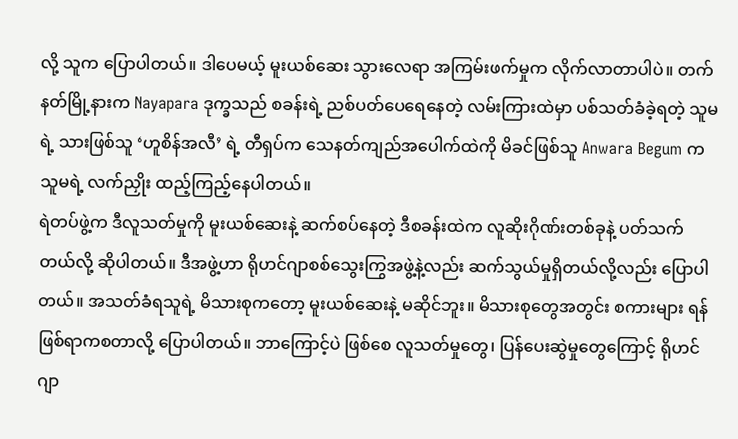လို့ သူက ပြောပါတယ်။ ဒါပေမယ့် မူးယစ်ဆေး သွားလေရာ အကြမ်းဖက်မှုက လိုက်လာတာပါပဲ။ တက်နတ်မြို့နားက Nayapara ဒုက္ခသည် စခန်းရဲ့ ညစ်ပတ်ပေရေနေတဲ့ လမ်းကြားထဲမှာ ပစ်သတ်ခံခဲ့ရတဲ့ သူမရဲ့ သားဖြစ်သူ ‘ဟူစိန်အလီ’ ရဲ့ တီရှပ်က သေနတ်ကျည်အပေါက်ထဲကို မိခင်ဖြစ်သူ Anwara Begum က သူမရဲ့ လက်ညှိုး ထည့်ကြည့်နေပါတယ်။
ရဲတပ်ဖွဲ့က ဒီလူသတ်မှုကို မူးယစ်ဆေးနဲ့ ဆက်စပ်နေတဲ့ ဒီစခန်းထဲက လူဆိုးဂိုဏ်းတစ်ခုနဲ့ ပတ်သက်တယ်လို့ ဆိုပါတယ်။ ဒီအဖွဲ့ဟာ ရိုဟင်ဂျာစစ်သွေးကြွအဖွဲ့နဲ့လည်း ဆက်သွယ်မှုရှိတယ်လို့လည်း ပြောပါတယ်။ အသတ်ခံရသူရဲ့ မိသားစုကတော့ မူးယစ်ဆေးနဲ့ မဆိုင်ဘူး။ မိသားစုတွေအတွင်း စကားများ ရန်ဖြစ်ရာကစတာလို့ ပြောပါတယ်။ ဘာကြောင့်ပဲ ဖြစ်စေ လူသတ်မှုတွေ၊ ပြန်ပေးဆွဲမှုတွေကြောင့် ရိုဟင်ဂျာ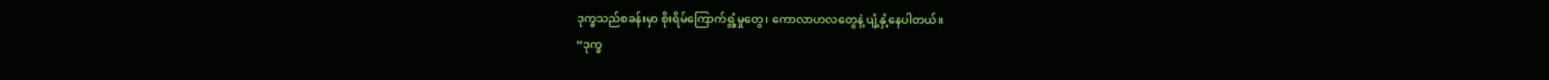ဒုက္ခသည်စခန်းမှာ စိုးရိမ်ကြောက်ရွံ့မှုတွေ၊ ကောလာဟလတွေနဲ့ ပျံ့နှံ့နေပါတယ်။
“ဒုက္ခ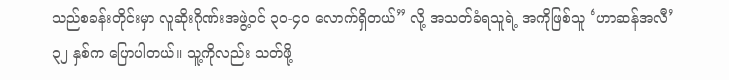သည်စခန်းတိုင်းမှာ လူဆိုးဂိုဏ်းအဖွဲ့ဝင် ၃၀-၄၀ လောက်ရှိတယ်” လို့ အသတ်ခံရသူရဲ့ အကိုဖြစ်သူ ‘ဟာဆန်အလီ’ ၃၂ နှစ်က ပြောပါတယ်။ သူ့ကိုလည်း သတ်ဖို့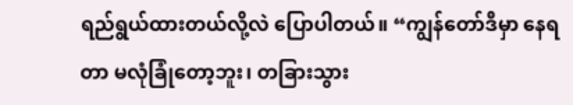ရည်ရွယ်ထားတယ်လို့လဲ ပြောပါတယ်။ “ကျွန်တော်ဒီမှာ နေရတာ မလုံခြုံတော့ဘူး၊ တခြားသွား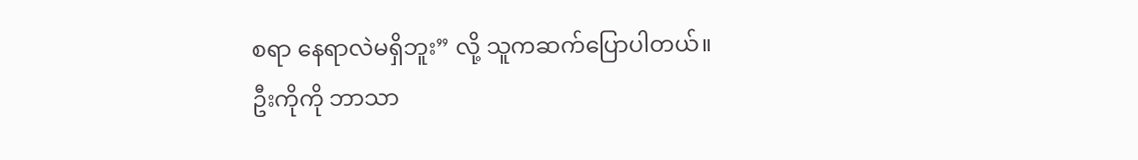စရာ နေရာလဲမရှိဘူး” လို့ သူကဆက်ပြောပါတယ်။
ဦးကိုကို ဘာသာ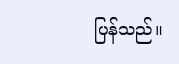ပြန်သည်။